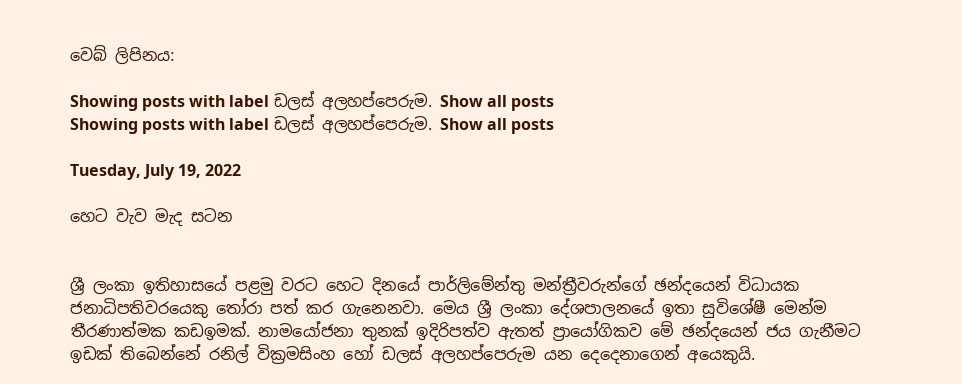වෙබ් ලිපිනය:

Showing posts with label ඩලස් අලහප්පෙරුම. Show all posts
Showing posts with label ඩලස් අලහප්පෙරුම. Show all posts

Tuesday, July 19, 2022

හෙට වැව මැද සටන


ශ්‍රී ලංකා ඉතිහාසයේ පළමු වරට හෙට දිනයේ පාර්ලිමේන්තු මන්ත්‍රීවරුන්ගේ ඡන්දයෙන් විධායක ජනාධිපතිවරයෙකු තෝරා පත් කර ගැනෙනවා. මෙය ශ්‍රී ලංකා දේශපාලනයේ ඉතා සුවිශේෂී මෙන්ම තීරණාත්මක කඩඉමක්. නාමයෝජනා තුනක් ඉදිරිපත්ව ඇතත් ප්‍රායෝගිකව මේ ඡන්දයෙන් ජය ගැනීමට ඉඩක් තිබෙන්නේ රනිල් වික්‍රමසිංහ හෝ ඩලස් අලහප්පෙරුම යන දෙදෙනාගෙන් අයෙකුයි.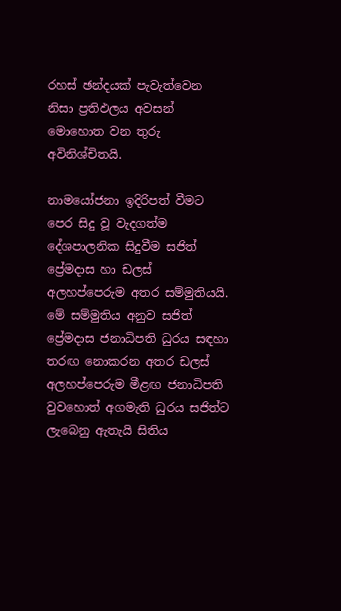රහස් ඡන්දයක් පැවැත්වෙන නිසා ප්‍රතිඵලය අවසන් මොහොත වන තුරු අවිනිශ්චිතයි.

නාමයෝජනා ඉදිරිපත් වීමට පෙර සිදු වූ වැදගත්ම දේශපාලනික සිදුවීම සජිත් ප්‍රේමදාස හා ඩලස් අලහප්පෙරුම අතර සම්මුතියයි. මේ සම්මුතිය අනුව සජිත් ප්‍රේමදාස ජනාධිපති ධුරය සඳහා තරඟ නොකරන අතර ඩලස් අලහප්පෙරුම මීළඟ ජනාධිපති වුවහොත් අගමැති ධුරය සජිත්ට ලැබෙනු ඇතැයි සිතිය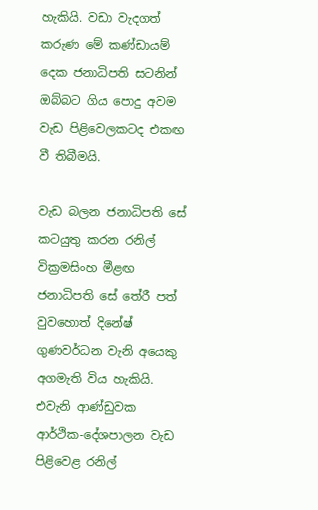හැකියි. වඩා වැදගත් කරුණ මේ කණ්ඩායම් දෙක ජනාධිපති සටනින් ඔබ්බට ගිය පොදු අවම වැඩ පිළිවෙලකටද එකඟ වී තිබීමයි.

වැඩ බලන ජනාධිපති සේ කටයුතු කරන රනිල් වික්‍රමසිංහ මීළඟ ජනාධිපති සේ තේරී පත් වුවහොත් දිනේෂ් ගුණවර්ධන වැනි අයෙකු අගමැති විය හැකියි. එවැනි ආණ්ඩුවක ආර්ථික-දේශපාලන වැඩ පිළිවෙළ රනිල්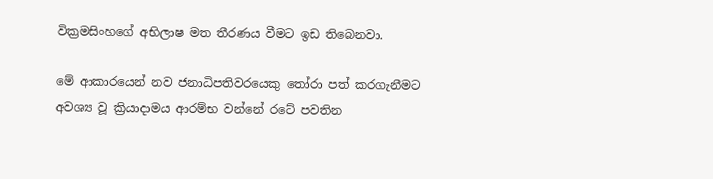වික්‍රමසිංහගේ අභිලාෂ මත තීරණය වීමට ඉඩ තිබෙනවා.

මේ ආකාරයෙන් නව ජනාධිපතිවරයෙකු තෝරා පත් කරගැනීමට අවශ්‍ය වූ ක්‍රියාදාමය ආරම්භ වන්නේ රටේ පවතින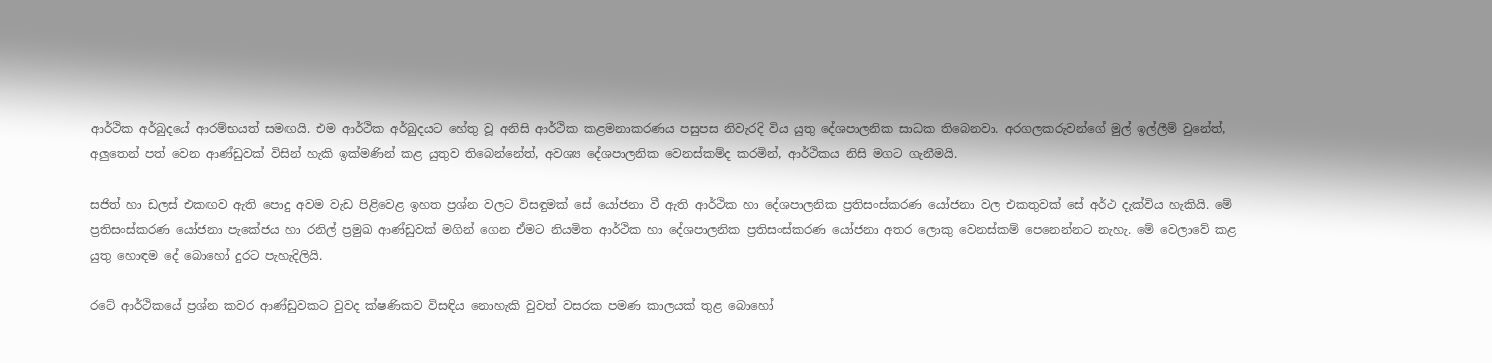ආර්ථික අර්බුදයේ ආරම්භයත් සමඟයි. එම ආර්ථික අර්බුදයට හේතු වූ අනිසි ආර්ථික කළමනාකරණය පසුපස නිවැරදි විය යුතු දේශපාලනික සාධක තිබෙනවා. අරගලකරුවන්ගේ මුල් ඉල්ලීම් වුනේත්, අලුතෙන් පත් වෙන ආණ්ඩුවක් විසින් හැකි ඉක්මණින් කළ යුතුව තිබෙන්නේත්, අවශ්‍ය දේශපාලනික වෙනස්කම්ද කරමින්, ආර්ථිකය නිසි මගට ගැනීමයි.

සජිත් හා ඩලස් එකඟව ඇති පොදු අවම වැඩ පිළිවෙළ ඉහත ප්‍රශ්න වලට විසඳුමක් සේ යෝජනා වී ඇති ආර්ථික හා දේශපාලනික ප්‍රතිසංස්කරණ යෝජනා වල එකතුවක් සේ අර්ථ දැක්විය හැකියි. මේ ප්‍රතිසංස්කරණ යෝජනා පැකේජය හා රනිල් ප්‍රමුඛ ආණ්ඩුවක් මගින් ගෙන ඒමට නියමිත ආර්ථික හා දේශපාලනික ප්‍රතිසංස්කරණ යෝජනා අතර ලොකු වෙනස්කම් පෙනෙන්නට නැහැ. මේ වෙලාවේ කළ යුතු හොඳම දේ බොහෝ දුරට පැහැදිලියි.

රටේ ආර්ථිකයේ ප්‍රශ්න කවර ආණ්ඩුවකට වුවද ක්ෂණිකව විසඳිය නොහැකි වුවත් වසරක පමණ කාලයක් තුළ බොහෝ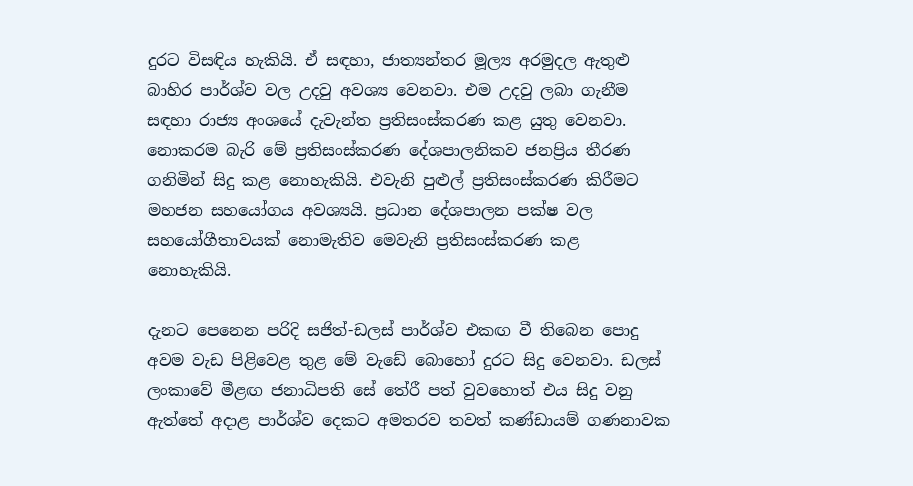දුරට විසඳිය හැකියි. ඒ සඳහා, ජාත්‍යන්තර මූල්‍ය අරමුදල ඇතුළු බාහිර පාර්ශ්ව වල උදවු අවශ්‍ය වෙනවා. එම උදවු ලබා ගැනීම සඳහා රාජ්‍ය අංශයේ දැවැන්ත ප්‍රතිසංස්කරණ කළ යුතු වෙනවා. නොකරම බැරි මේ ප්‍රතිසංස්කරණ දේශපාලනිකව ජනප්‍රිය තීරණ ගනිමින් සිදු කළ නොහැකියි. එවැනි පුළුල් ප්‍රතිසංස්කරණ කිරීමට මහජන සහයෝගය අවශ්‍යයි. ප්‍රධාන දේශපාලන පක්ෂ වල සහයෝගීතාවයක් නොමැතිව මෙවැනි ප්‍රතිසංස්කරණ කළ නොහැකියි.

දැනට පෙනෙන පරිදි සජිත්-ඩලස් පාර්ශ්ව එකඟ වී තිබෙන පොදු අවම වැඩ පිළිවෙළ තුළ මේ වැඩේ බොහෝ දුරට සිදු වෙනවා. ඩලස් ලංකාවේ මීළඟ ජනාධිපති සේ තේරී පත් වුවහොත් එය සිදු වනු ඇත්තේ අදාළ පාර්ශ්ව දෙකට අමතරව තවත් කණ්ඩායම් ගණනාවක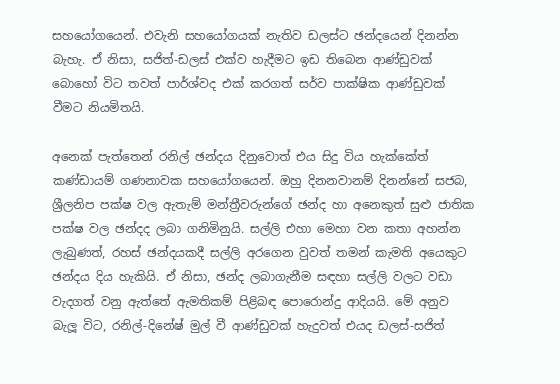සහයෝගයෙන්. එවැනි සහයෝගයක් නැතිව ඩලස්ට ඡන්දයෙන් දිනන්න බැහැ. ඒ නිසා, සජිත්-ඩලස් එක්ව හැදීමට ඉඩ තිබෙන ආණ්ඩුවක් බොහෝ විට තවත් පාර්ශ්වද එක් කරගත් සර්ව පාක්ෂික ආණ්ඩුවක් වීමට නියමිතයි.

අනෙක් පැත්තෙන් රනිල් ඡන්දය දිනුවොත් එය සිදු විය හැක්කේත් කණ්ඩායම් ගණනාවක සහයෝගයෙන්. ඔහු දිනනවානම් දිනන්නේ සජබ, ශ්‍රීලනිප පක්ෂ වල ඇතැම් මන්ත්‍රීවරුන්ගේ ඡන්ද හා අනෙකුත් සුළු ජාතික පක්ෂ වල ඡන්දද ලබා ගනිමිනුයි. සල්ලි එහා මෙහා වන කතා අහන්න ලැබුණත්, රහස් ඡන්දයකදී සල්ලි අරගෙන වුවත් තමන් කැමති අයෙකුට ඡන්දය දිය හැකියි. ඒ නිසා, ඡන්ද ලබාගැනීම සඳහා සල්ලි වලට වඩා වැදගත් වනු ඇත්තේ ඇමතිකම් පිළිබඳ පොරොන්දු ආදියයි. මේ අනුව බැලූ විට, රනිල්-දිනේෂ් මුල් වී ආණ්ඩුවක් හැදුවත් එයද ඩලස්-සජිත්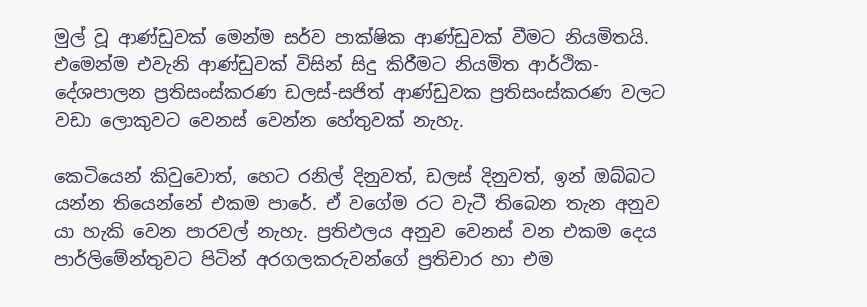මුල් වූ ආණ්ඩුවක් මෙන්ම සර්ව පාක්ෂික ආණ්ඩුවක් වීමට නියමිතයි. එමෙන්ම එවැනි ආණ්ඩුවක් විසින් සිදු කිරීමට නියමිත ආර්ථික-දේශපාලන ප්‍රතිසංස්කරණ ඩලස්-සජිත් ආණ්ඩුවක ප්‍රතිසංස්කරණ වලට වඩා ලොකුවට වෙනස් වෙන්න හේතුවක් නැහැ.

කෙටියෙන් කිවුවොත්, හෙට රනිල් දිනුවත්, ඩලස් දිනුවත්, ඉන් ඔබ්බට යන්න තියෙන්නේ එකම පාරේ. ඒ වගේම රට වැටී තිබෙන තැන අනුව යා හැකි වෙන පාරවල් නැහැ. ප්‍රතිඵලය අනුව වෙනස් වන එකම දෙය පාර්ලිමේන්තුවට පිටින් අරගලකරුවන්ගේ ප්‍රතිචාර හා එම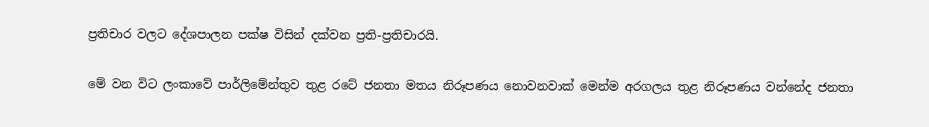ප්‍රතිචාර වලට දේශපාලන පක්ෂ විසින් දක්වන ප්‍රති-ප්‍රතිචාරයි.

මේ වන විට ලංකාවේ පාර්ලිමේන්තුව තුළ රටේ ජනතා මතය නිරූපණය නොවනවාක් මෙන්ම අරගලය තුළ නිරූපණය වන්නේද ජනතා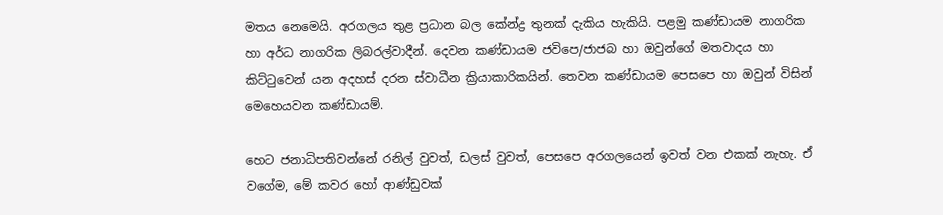මතය නෙමෙයි. අරගලය තුළ ප්‍රධාන බල කේන්ද්‍ර තුනක් දැකිය හැකියි. පළමු කණ්ඩායම නාගරික හා අර්ධ නාගරික ලිබරල්වාදීන්. දෙවන කණ්ඩායම ජවිපෙ/ජාජබ හා ඔවුන්ගේ මතවාදය හා කිට්ටුවෙන් යන අදහස් දරන ස්වාධීන ක්‍රියාකාරිකයින්. තෙවන කණ්ඩායම පෙසපෙ හා ඔවුන් විසින් මෙහෙයවන කණ්ඩායම්.

හෙට ජනාධිපතිවන්නේ රනිල් වුවත්, ඩලස් වුවත්, පෙසපෙ අරගලයෙන් ඉවත් වන එකක් නැහැ. ඒ වගේම, මේ කවර හෝ ආණ්ඩුවක්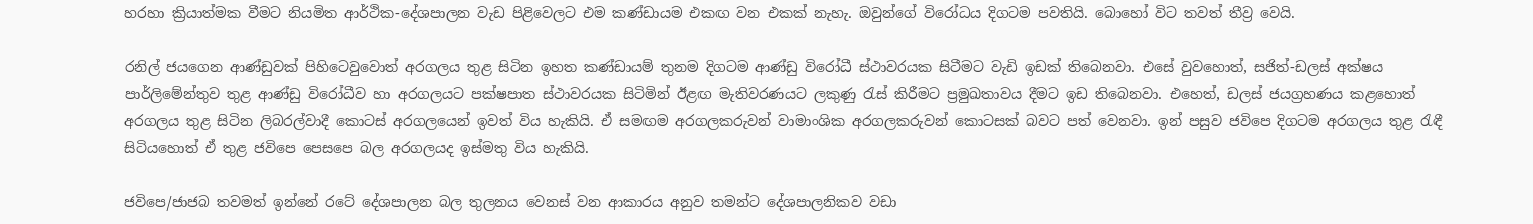හරහා ක්‍රියාත්මක වීමට නියමිත ආර්ථික-දේශපාලන වැඩ පිළිවෙලට එම කණ්ඩායම එකඟ වන එකක් නැහැ. ඔවුන්ගේ විරෝධය දිගටම පවතියි. බොහෝ විට තවත් තීව්‍ර වෙයි.

රනිල් ජයගෙන ආණ්ඩුවක් පිහිටෙවුවොත් අරගලය තුළ සිටින ඉහත කණ්ඩායම් තුනම දිගටම ආණ්ඩු විරෝධී ස්ථාවරයක සිටීමට වැඩි ඉඩක් තිබෙනවා. එසේ වුවහොත්, සජිත්-ඩලස් අක්ෂය පාර්ලිමේන්තුව තුළ ආණ්ඩු විරෝධීව හා අරගලයට පක්ෂපාත ස්ථාවරයක සිටිමින් ඊළඟ මැතිවරණයට ලකුණු රැස් කිරීමට ප්‍රමුඛතාවය දීමට ඉඩ තිබෙනවා. එහෙත්, ඩලස් ජයග්‍රහණය කළහොත් අරගලය තුළ සිටින ලිබරල්වාදී කොටස් අරගලයෙන් ඉවත් විය හැකියි. ඒ සමඟම අරගලකරුවන් වාමාංශික අරගලකරුවන් කොටසක් බවට පත් වෙනවා. ඉන් පසුව ජවිපෙ දිගටම අරගලය තුළ රැඳී සිටියහොත් ඒ තුළ ජවිපෙ පෙසපෙ බල අරගලයද ඉස්මතු විය හැකියි.

ජවිපෙ/ජාජබ තවමත් ඉන්නේ රටේ දේශපාලන බල තුලනය වෙනස් වන ආකාරය අනුව තමන්ට දේශපාලනිකව වඩා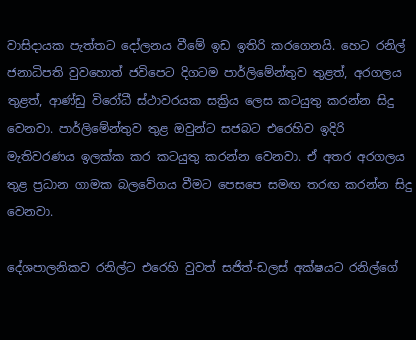වාසිදායක පැත්තට දෝලනය වීමේ ඉඩ ඉතිරි කරගෙනයි. හෙට රනිල් ජනාධිපති වුවහොත් ජවිපෙට දිගටම පාර්ලිමේන්තුව තුළත්, අරගලය තුළත්, ආණ්ඩු විරෝධී ස්ථාවරයක සක්‍රිය ලෙස කටයුතු කරන්න සිදු වෙනවා. පාර්ලිමේන්තුව තුළ ඔවුන්ට සජබට එරෙහිව ඉදිරි මැතිවරණය ඉලක්ක කර කටයුතු කරන්න වෙනවා. ඒ අතර අරගලය තුළ ප්‍රධාන ගාමක බලවේගය වීමට පෙසපෙ සමඟ තරඟ කරන්න සිදු වෙනවා.

දේශපාලනිකව රනිල්ට එරෙහි වුවත් සජිත්-ඩලස් අක්ෂයට රනිල්ගේ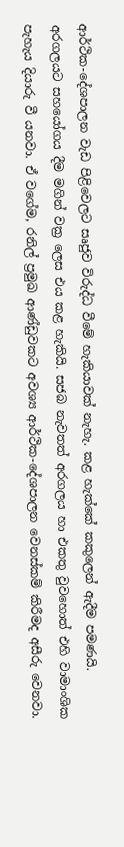ආර්ථික-දේශපාලන වැඩ පිළිවෙලට සෘජුව විරුද්ධ වීමේ හැකියාවක් නැහැ. කළ හැක්කේ කකුලෙන් ඇදීම පමණයි. අරගලයට සහයෝගය දීම මගින් වක්‍ර ලෙස එය කළ හැකියි. සජබ නැවතත් අරගලය හා එකතු වුවහොත් එහි වාමාංශික පැහැය දියාරු වී යනවා. ඒ වගේම, රනිල් ප්‍රමුඛ ආණ්ඩුවකට අවශ්‍ය ආර්ථික-දේශපාලන වෙනස්කම් කිරීමද අසීරු වෙනවා.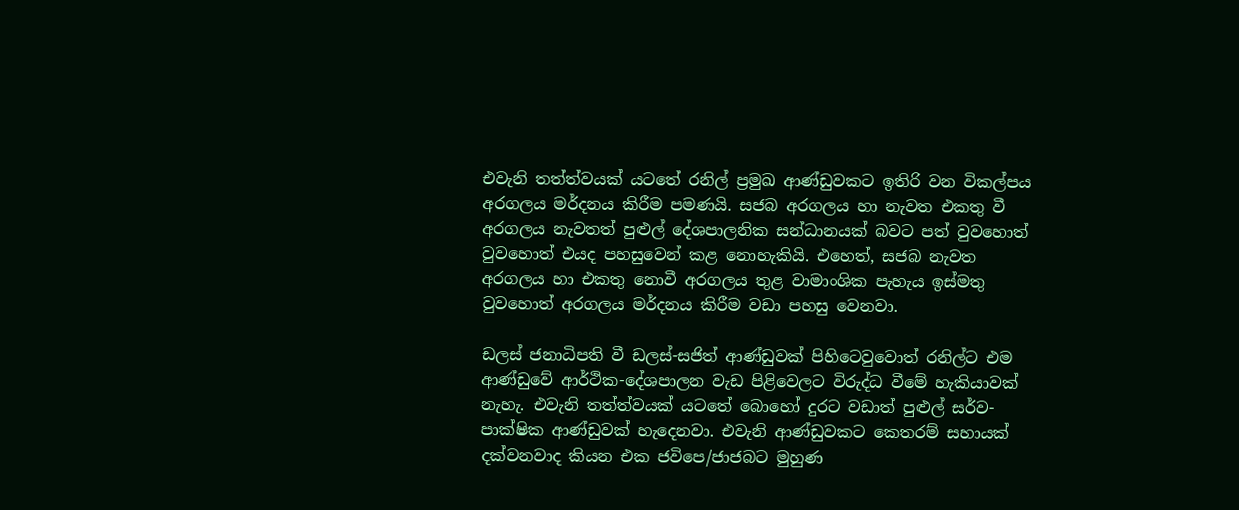එවැනි තත්ත්වයක් යටතේ රනිල් ප්‍රමුඛ ආණ්ඩුවකට ඉතිරි වන විකල්පය අරගලය මර්දනය කිරීම පමණයි. සජබ අරගලය හා නැවත එකතු වී අරගලය නැවතත් පුළුල් දේශපාලනික සන්ධානයක් බවට පත් වුවහොත් වුවහොත් එයද පහසුවෙන් කළ නොහැකියි. එහෙත්, සජබ නැවත අරගලය හා එකතු නොවී අරගලය තුළ වාමාංශික පැහැය ඉස්මතු වුවහොත් අරගලය මර්දනය කිරීම වඩා පහසු වෙනවා.

ඩලස් ජනාධිපති වී ඩලස්-සජිත් ආණ්ඩුවක් පිහිටෙවුවොත් රනිල්ට එම ආණ්ඩුවේ ආර්ථික-දේශපාලන වැඩ පිළිවෙලට විරුද්ධ වීමේ හැකියාවක් නැහැ. එවැනි තත්ත්වයක් යටතේ බොහෝ දුරට වඩාත් පුළුල් සර්ව-පාක්ෂික ආණ්ඩුවක් හැදෙනවා. එවැනි ආණ්ඩුවකට කෙතරම් සහායක් දක්වනවාද කියන එක ජවිපෙ/ජාජබට මුහුණ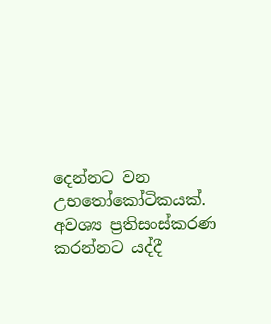දෙන්නට වන උභතෝකෝටිකයක්. අවශ්‍ය ප්‍රතිසංස්කරණ කරන්නට යද්දී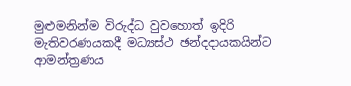මුළුමනින්ම විරුද්ධ වුවහොත් ඉදිරි මැතිවරණයකදී මධ්‍යස්ථ ඡන්දදායකයින්ට ආමන්ත්‍රණය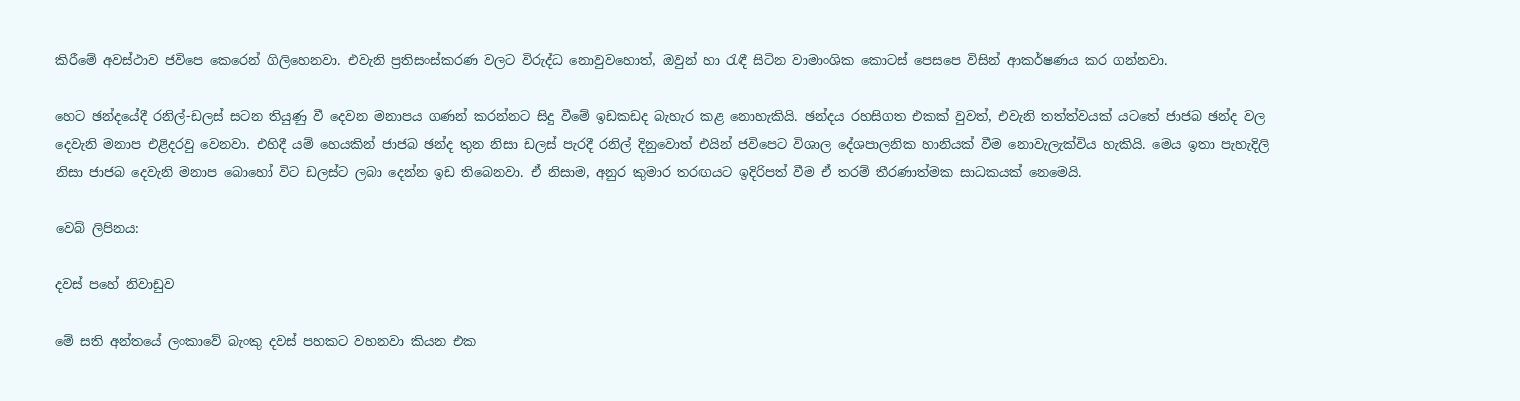කිරීමේ අවස්ථාව ජවිපෙ කෙරෙන් ගිලිහෙනවා. එවැනි ප්‍රතිසංස්කරණ වලට විරුද්ධ නොවුවහොත්, ඔවුන් හා රැඳී සිටින වාමාංශික කොටස් පෙසපෙ විසින් ආකර්ෂණය කර ගන්නවා.

හෙට ඡන්දයේදී රනිල්-ඩලස් සටන තියුණු වී දෙවන මනාපය ගණන් කරන්නට සිදු වීමේ ඉඩකඩද බැහැර කළ නොහැකියි. ඡන්දය රහසිගත එකක් වුවත්, එවැනි තත්ත්වයක් යටතේ ජාජබ ඡන්ද වල දෙවැනි මනාප එළිදරවු වෙනවා. එහිදී යම් හෙයකින් ජාජබ ඡන්ද තුන නිසා ඩලස් පැරදී රනිල් දිනුවොත් එයින් ජවිපෙට විශාල දේශපාලනික හානියක් වීම නොවැලැක්විය හැකියි. මෙය ඉතා පැහැදිලි නිසා ජාජබ දෙවැනි මනාප බොහෝ විට ඩලස්ට ලබා දෙන්න ඉඩ තිබෙනවා. ඒ නිසාම, අනුර කුමාර තරඟයට ඉදිරිපත් වීම ඒ තරම් තීරණාත්මක සාධකයක් නෙමෙයි.

වෙබ් ලිපිනය:

දවස් පහේ නිවාඩුව

මේ සති අන්තයේ ලංකාවේ බැංකු දවස් පහකට වහනවා කියන එක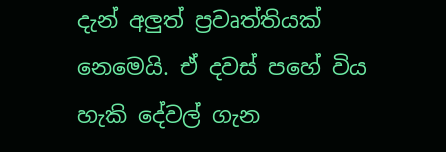දැන් අලුත් ප්‍රවෘත්තියක් නෙමෙයි. ඒ දවස් පහේ විය හැකි දේවල් ගැන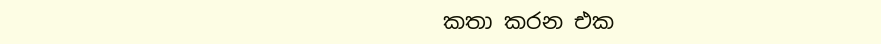කතා කරන එක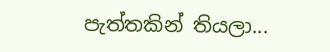පැත්තකින් තියලා...